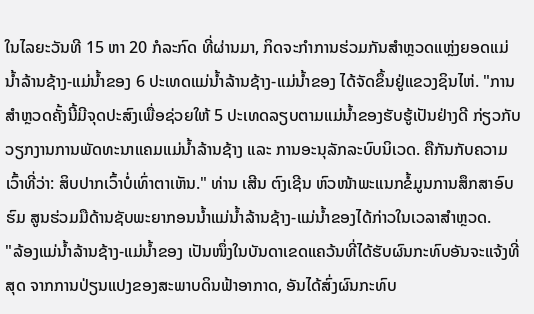ໃນໄລຍະວັນທີ 15 ຫາ 20 ກໍລະກົດ ທີ່ຜ່ານມາ, ກິດຈະກໍາການຮ່ວມກັນສໍາຫຼວດແຫຼ່ງຍອດແມ່ນໍ້າລ້ານຊ້າງ-ແມ່ນໍ້າຂອງ 6 ປະເທດແມ່ນໍ້າລ້ານຊ້າງ-ແມ່ນໍ້າຂອງ ໄດ້ຈັດຂຶ້ນຢູ່ແຂວງຊິນໄຫ່. "ການສໍາຫຼວດຄັ້ງນີ້ມີຈຸດປະສົງເພື່ອຊ່ວຍໃຫ້ 5 ປະເທດລຽບຕາມແມ່ນໍ້າຂອງຮັບຮູ້ເປັນຢ່າງດີ ກ່ຽວກັບວຽກງານການພັດທະນາແຄມແມ່ນໍ້າລ້ານຊ້າງ ແລະ ການອະນຸລັກລະບົບນິເວດ. ຄືກັນກັບຄວາມເວົ້າທີ່ວ່າ: ສິບປາກເວົ້າບໍ່ເທົ່າຕາເຫັນ." ທ່ານ ເສີນ ຕົງເຊີນ ຫົວໜ້າພະແນກຂໍ້ມູນການສຶກສາອົບຮົມ ສູນຮ່ວມມືດ້ານຊັບພະຍາກອນນໍ້າແມ່ນໍ້າລ້ານຊ້າງ-ແມ່ນໍ້າຂອງໄດ້ກ່າວໃນເວລາສໍາຫຼວດ.
"ລ້ອງແມ່ນໍ້າລ້ານຊ້າງ-ແມ່ນໍ້າຂອງ ເປັນໜຶ່ງໃນບັນດາເຂດແຄວ້ນທີ່ໄດ້ຮັບຜົນກະທົບອັນຈະແຈ້ງທີ່ສຸດ ຈາກການປ່ຽນແປງຂອງສະພາບດິນຟ້າອາກາດ, ອັນໄດ້ສົ່ງຜົນກະທົບ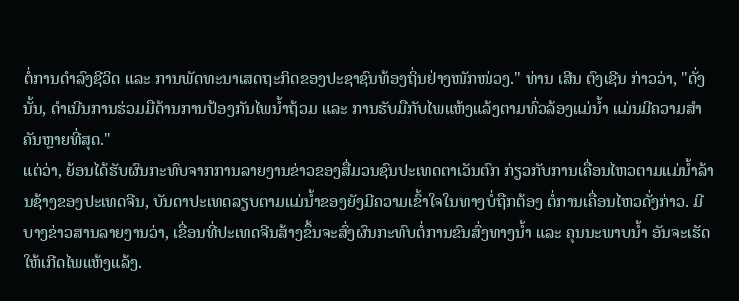ຕໍ່ການດໍາລົງຊີວິດ ແລະ ການພັດທະນາເສດຖະກິດຂອງປະຊາຊົນທ້ອງຖິ່ນຢ່າງໜັກໜ່ວງ." ທ່ານ ເສີນ ຕົງເຊີນ ກ່າວວ່າ, "ດັ່ງນັ້ນ, ດໍາເນີນການຮ່ວມມືດ້ານການປ້ອງກັນໄພນໍ້າຖ້ວມ ແລະ ການຮັບມືກັບໄພແຫ້ງແລ້ງຕາມທົ່ວລ້ອງແມ່ນໍ້າ ແມ່ນມີຄວາມສໍາຄັນຫຼາຍທີ່ສຸດ."
ແຕ່ວ່າ, ຍ້ອນໄດ້ຮັບຜົນກະທົບຈາກການລາຍງານຂ່າວຂອງສື່ມວນຊົນປະເທດຕາເວັນຕົກ ກ່ຽວກັບການເຄື່ອນໄຫວຕາມແມ່ນໍ້າລ້ານຊ້າງຂອງປະເທດຈີນ, ບັນດາປະເທດລຽບຕາມແມ່ນໍ້າຂອງຍັງມີຄວາມເຂົ້າໃຈໃນທາງບໍ່ຖືກຕ້ອງ ຕໍ່ການເຄື່ອນໄຫວດັ່ງກ່າວ. ມີບາງຂ່າວສານລາຍງານວ່າ, ເຂື່ອນທີ່ປະເທດຈີນສ້າງຂຶ້ນຈະສົ່ງຜົນກະທົບຕໍ່ການຂົນສົ່ງທາງນໍ້າ ແລະ ຄຸນນະພາບນໍ້າ ອັນຈະເຮັດໃຫ້ເກີດໄພແຫ້ງແລ້ງ.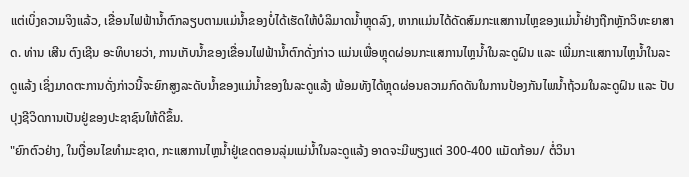ແຕ່ເບິ່ງຄວາມຈິງແລ້ວ, ເຂື່ອນໄຟຟ້ານໍ້າຕົກລຽບຕາມແມ່ນໍ້າຂອງບໍ່ໄດ້ເຮັດໃຫ້ບໍລິມາດນໍ້າຫຼຸດລົງ, ຫາກແມ່ນໄດ້ດັດສົມກະແສການໄຫຼຂອງແມ່ນໍ້າຢ່າງຖືກຫຼັກວິທະຍາສາດ. ທ່ານ ເສີນ ຕົງເຊີນ ອະທິບາຍວ່າ, ການເກັບນໍ້າຂອງເຂື່ອນໄຟຟ້ານໍ້າຕົກດັ່ງກ່າວ ແມ່ນເພື່ອຫຼຸດຜ່ອນກະແສການໄຫຼນໍ້າໃນລະດູຝົນ ແລະ ເພີ່ມກະແສການໄຫຼນໍ້າໃນລະດູແລ້ງ ເຊິ່ງມາດຕະການດັ່ງກ່າວນີ້ຈະຍົກສູງລະດັບນໍ້າຂອງແມ່ນໍ້າຂອງໃນລະດູແລ້ງ ພ້ອມທັງໄດ້ຫຼຸດຜ່ອນຄວາມກົດດັນໃນການປ້ອງກັນໄພນໍ້າຖ້ວມໃນລະດູຝົນ ແລະ ປັບປຸງຊີວິດການເປັນຢູ່ຂອງປະຊາຊົນໃຫ້ດີຂຶ້ນ.
"ຍົກຕົວຢ່າງ, ໃນເງື່ອນໄຂທຳມະຊາດ, ກະແສການໄຫຼນໍ້າຢູ່ເຂດຕອນລຸ່ມແມ່ນໍ້າໃນລະດູແລ້ງ ອາດຈະມີພຽງແຕ່ 300-400 ແມັດກ້ອນ/ ຕໍ່ວິນາ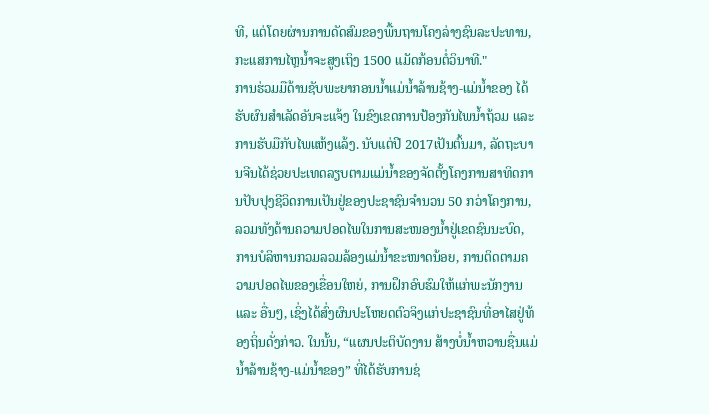ທີ, ແຕ່ໂດຍຜ່ານການດັດສົມຂອງພື້ນຖານໂຄງລ່າງຊົນລະປະທານ, ກະແສການໄຫຼນໍ້າຈະສູງເຖິງ 1500 ແມັດກ້ອນຕໍ່ວິນາທີ."
ການຮ່ວມມືດ້ານຊັບພະຍາກອນນໍ້າແມ່ນໍ້າລ້ານຊ້າງ-ແມ່ນໍ້າຂອງ ໄດ້ຮັບຜົນສຳເລັດອັນຈະແຈ້ງ ໃນຂົງເຂດການປ້ອງກັນໄພນໍ້າຖ້ວມ ແລະ ການຮັບມືກັບໄພແຫ້ງແລ້ງ. ນັບແຕ່ປີ 2017ເປັນຕົ້ນມາ, ລັດຖະບານຈີນໄດ້ຊ່ວຍປະເທດລຽບຕາມແມ່ນໍ້າຂອງຈັດຕັ້ງໂຄງການສາທິດການປັບປຸງຊີວິດການເປັນຢູ່ຂອງປະຊາຊົນຈໍານວນ 50 ກວ່າໂຄງການ, ລວມທັງດ້ານຄວາມປອດໄພໃນການສະໜອງນໍ້າຢູ່ເຂດຊົນນະບົດ, ການບໍລິຫານກວມລວມລ້ອງແມ່ນໍ້າຂະໜາດນ້ອຍ, ການຕິດຕາມຄວາມປອດໄພຂອງເຂື່ອນໃຫຍ່, ການຝຶກອົບຮົມໃຫ້ແກ່ພະນັກງານ ແລະ ອື່ນໆ, ເຊິ່ງໄດ້ສົ່ງຜົນປະໂຫຍດຕົວຈິງແກ່ປະຊາຊົນທີ່ອາໄສຢູ່ທ້ອງຖິ່ນດັ່ງກ່າວ. ໃນນັ້ນ, “ແຜນປະຕິບັດງານ ສ້າງບໍ່ນ້ຳຫວານຊື່ນແມ່ນໍ້າລ້ານຊ້າງ-ແມ່ນໍ້າຂອງ” ທີ່ໄດ້ຮັບການຊ່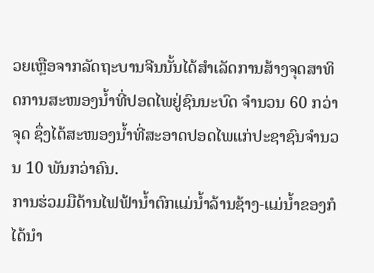ວຍເຫຼືອຈາກລັດຖະບານຈີນນັ້ນໄດ້ສໍາເລັດການສ້າງຈຸດສາທິດການສະໜອງນໍ້າທີ່ປອດໄພຢູ່ຊົນນະບົດ ຈໍານວນ 60 ກວ່າຈຸດ ຊຶ່ງໄດ້ສະໜອງນໍ້າທີ່ສະອາດປອດໄພແກ່ປະຊາຊົນຈໍານວນ 10 ພັນກວ່າຄົນ.
ການຮ່ວມມືດ້ານໄຟຟ້ານໍ້າຕົກແມ່ນໍ້າລ້ານຊ້າງ-ແມ່ນໍ້າຂອງກໍໄດ້ນຳ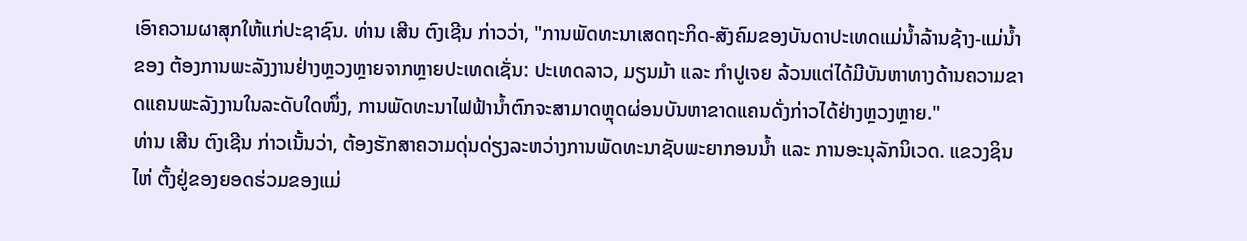ເອົາຄວາມຜາສຸກໃຫ້ແກ່ປະຊາຊົນ. ທ່ານ ເສີນ ຕົງເຊີນ ກ່າວວ່າ, "ການພັດທະນາເສດຖະກິດ-ສັງຄົມຂອງບັນດາປະເທດແມ່ນໍ້າລ້ານຊ້າງ-ແມ່ນໍ້າຂອງ ຕ້ອງການພະລັງງານຢ່າງຫຼວງຫຼາຍຈາກຫຼາຍປະເທດເຊັ່ນ: ປະເທດລາວ, ມຽນມ້າ ແລະ ກໍາປູເຈຍ ລ້ວນແຕ່ໄດ້ມີບັນຫາທາງດ້ານຄວາມຂາດແຄນພະລັງງານໃນລະດັບໃດໜຶ່ງ, ການພັດທະນາໄຟຟ້ານໍ້າຕົກຈະສາມາດຫຼຸດຜ່ອນບັນຫາຂາດແຄນດັ່ງກ່າວໄດ້ຢ່າງຫຼວງຫຼາຍ."
ທ່ານ ເສີນ ຕົງເຊີນ ກ່າວເນັ້ນວ່າ, ຕ້ອງຮັກສາຄວາມດຸ່ນດ່ຽງລະຫວ່າງການພັດທະນາຊັບພະຍາກອນນໍ້າ ແລະ ການອະນຸລັກນິເວດ. ແຂວງຊິນໄຫ່ ຕັ້ງຢູ່ຂອງຍອດຮ່ວມຂອງແມ່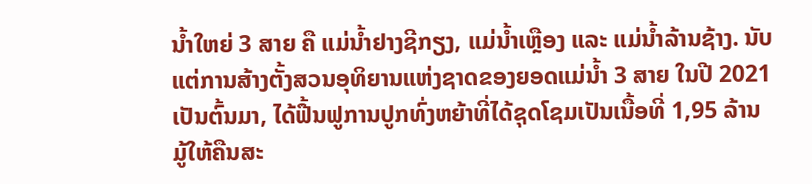ນໍ້າໃຫຍ່ 3 ສາຍ ຄື ແມ່ນໍ້າຢາງຊີກຽງ, ແມ່ນໍ້າເຫຼືອງ ແລະ ແມ່ນໍ້າລ້ານຊ້າງ. ນັບແຕ່ການສ້າງຕັ້ງສວນອຸທິຍານແຫ່ງຊາດຂອງຍອດແມ່ນໍ້າ 3 ສາຍ ໃນປີ 2021 ເປັນຕົ້ນມາ, ໄດ້ຟື້ນຟູການປູກທົ່ງຫຍ້າທີ່ໄດ້ຊຸດໂຊມເປັນເນື້ອທີ່ 1,95 ລ້ານມູ້ໃຫ້ຄືນສະ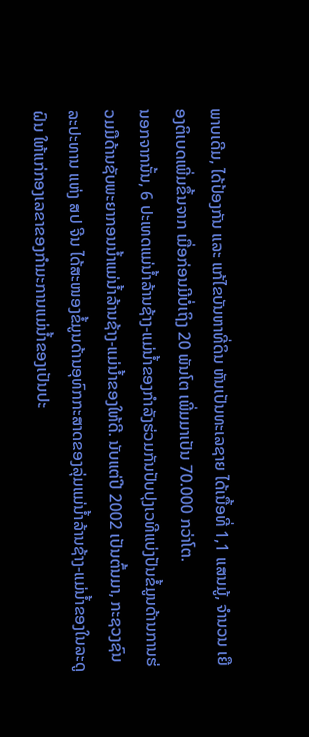ພາບເດີມ, ໄດ້ປ້ອງກັນ ແລະ ແກ້ໄຂບັນຫາທີ່ດິນ ຫັນເປັນທະເລຊາຍ ໄດ້ເນື້ອທີ່ 1,1 ແສນມູ້, ຈຳນວນ ເຍືອງຕິເບດເພີ່ມຂຶ້ນຈາກ ເມື່ອກ່ອນມີບໍ່ເຖິງ 20 ພັນໂຕ ເພີ່ມມາເປັນ 70.000 ກວ່າໂຕ.
ນອກຈາກນັ້ນ, 6 ປະເທດແມ່ນໍ້າລ້ານຊ້າງ-ແມ່ນໍ້າຂອງກໍາລັງຮ່ວມກັນປັບປຸງເວທີແບ່ງປັນຂໍ້ມູນດ້ານການຮ່ວມມືດ້ານຊັບພະຍາກອນນໍ້າແມ່ນໍ້າລ້ານຊ້າງ-ແມ່ນໍ້າຂອງໃຫ້ດີ. ນັບແຕ່ປີ 2002 ເປັນຕົ້ນມາ, ກະຊວງຊົນລະປະທານ ແຫ່ງ ສປ ຈີນ ໄດ້ສະໜອງຂໍ້ມູນດ້ານອຸທົກກະສາດຂອງລຸ່ມແມ່ນໍ້າລ້ານຊ້າງ-ແມ່ນໍ້າຂອງໃນລະດູຝົນ ໃຫ້ແກ່ກອງເລຂາຂອງກໍາມະການແມ່ນໍ້າຂອງເປັນປະ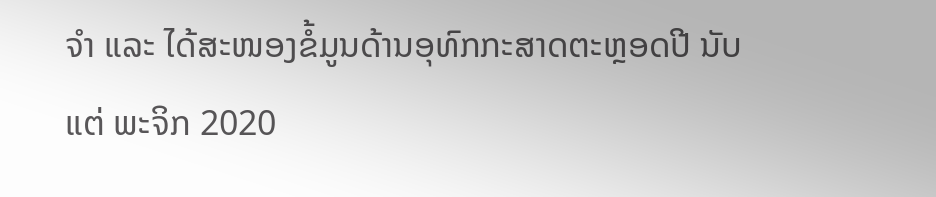ຈໍາ ແລະ ໄດ້ສະໜອງຂໍ້ມູນດ້ານອຸທົກກະສາດຕະຫຼອດປີ ນັບແຕ່ ພະຈິກ 2020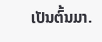ເປັນຕົ້ນມາ.